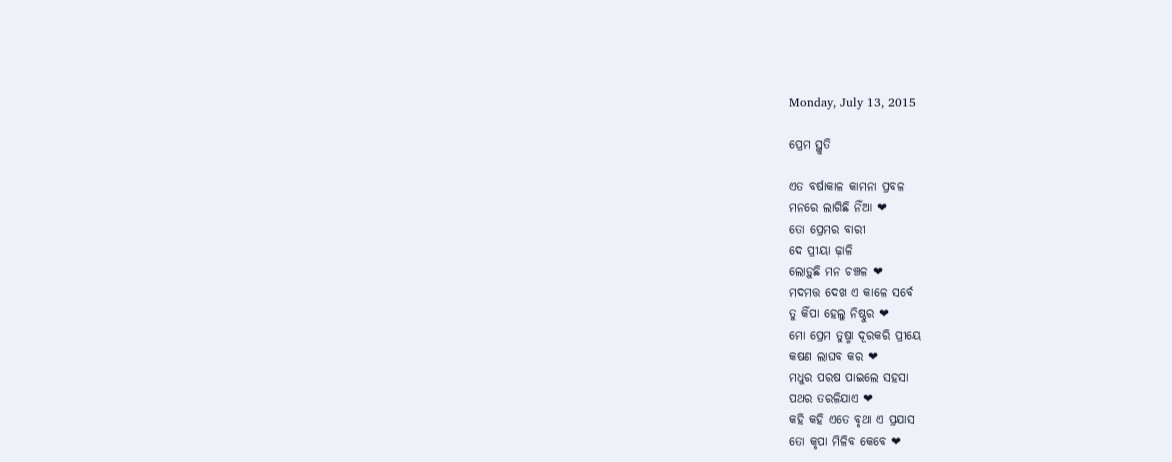Monday, July 13, 2015

ପ୍ରେମ ସ୍ଥୁତି

ଏତ ବର୍ଷାକାଳ କାମନା ପ୍ରବଳ
ମନରେ ଲାଗିଛି ନିଁଆ ❤
ତୋ ପ୍ରେମର ବାରୀ
ଦେ ପ୍ରୀୟା ଢ଼ାଳି
ଲୋଡ଼ୁଛି ମନ ଚଞ୍ଚଳ ❤
ମଦମତ୍ତ ଦେଖ ଏ କାଳେ ସର୍ବେ
ତୁ କିଁପା ହେଲୁ ନିଷ୍ଠୁର ❤
ମୋ ପ୍ରେମ ତୁଷ୍ମା ଦୂରକରି ପ୍ରୀୟେ
କଷଣ ଲାଘବ କର ❤
ମଧୁର ପରଷ ପାଇଲେ ସହସା
ପଥର ତରଳିଯାଏ ❤
କହି କହି ଏତେ ବୃଥା ଏ ପ୍ରଯାସ
ତୋ କୃପା ମିଳିବ କେବେ ❤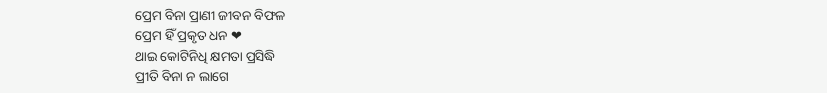ପ୍ରେମ ବିନା ପ୍ରାଣୀ ଜୀବନ ବିଫଳ
ପ୍ରେମ ହିଁ ପ୍ରକୃତ ଧନ ❤
ଥାଇ କୋଟିନିଧି କ୍ଷମତା ପ୍ରସିଦ୍ଧି
ପ୍ରୀତି ବିନା ନ ଲାଗେ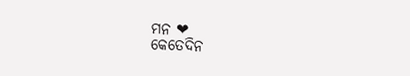ମନ ❤
କେତେଦିନ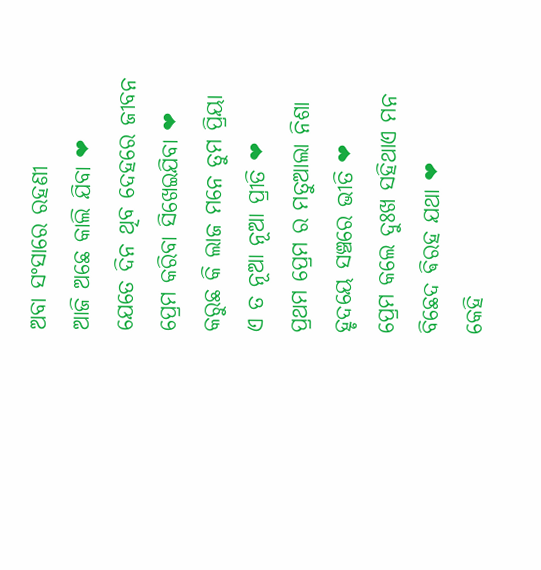ଅବା ସଂସାରେ ରହଣୀ
ଆଜି ଅଛେ କାଲି ଯିବା ❤
ଯେତେ ଦିନ ଥିବ ଦେହରେ ଜୀବନ
ପ୍ରେମ କରିବା ସିଖେଇଯିବା ❤
କରୁଛ କି ଲାଜ ମନେ ତୁମ ପ୍ରିୟା
ଏ ତ ନୂଆ ନୂଆ ପ୍ରୀତି ❤
ପ୍ରଥମ ପ୍ରେମ ର ମତୁଆଲା ନିଶା
ହୃଦୟେ ସଞ୍ଚରେ ଭୀତି ❤
ପ୍ରେମ କଲେ ଦୁଃଖ ସହିଥାଏ ମନ
ବିଛେଦ ଵିରହ ଯଥା ❤
କେହି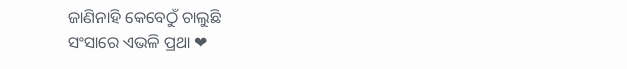ଜାଣିନାହି କେବେଠୁଁ ଚାଲୁଛି
ସଂସାରେ ଏଭଳି ପ୍ରଥା ❤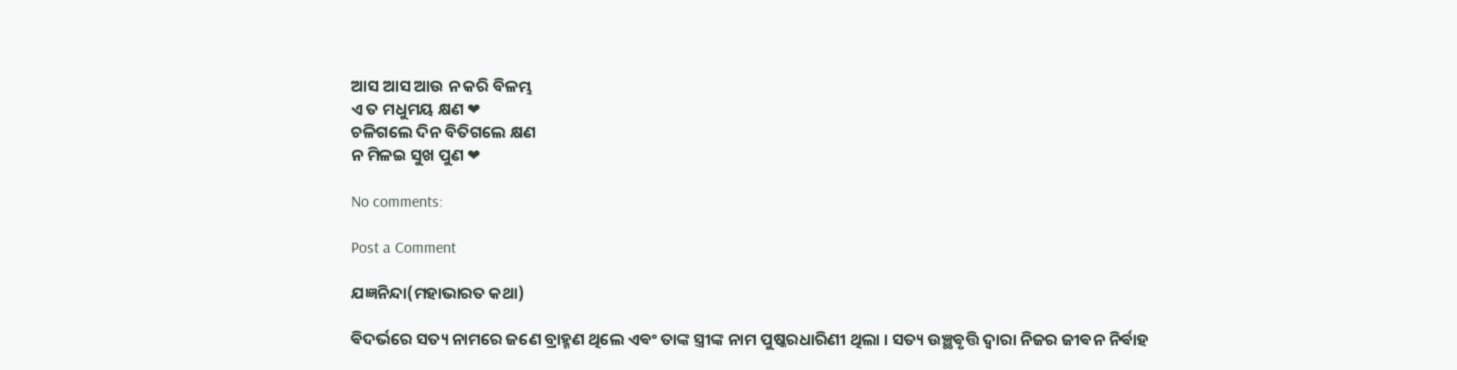ଆସ ଆସ ଆଉ ନ କରି ବିଳମ୍ଭ
ଏ ତ ମଧୁମୟ କ୍ଷଣ ❤
ଚଳିଗଲେ ଦିନ ବିତିଗଲେ କ୍ଷଣ
ନ ମିଳଇ ସୁଖ ପୁଣ ❤

No comments:

Post a Comment

ଯଜ୍ଞନିନ୍ଦା(ମହାଭାରତ କଥା)

ଵିଦର୍ଭରେ ସତ୍ୟ ନାମରେ ଜଣେ ବ୍ରାହ୍ମଣ ଥିଲେ ଏଵଂ ତାଙ୍କ ସ୍ତ୍ରୀଙ୍କ ନାମ ପୁଷ୍କରଧାରିଣୀ ଥିଲା । ସତ୍ୟ ଉଞ୍ଛଵୃତ୍ତି ଦ୍ଵାରା ନିଜର ଜୀଵନ ନିର୍ଵାହ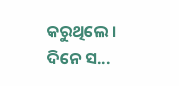କରୁଥିଲେ ‌। ଦିନେ ସ...